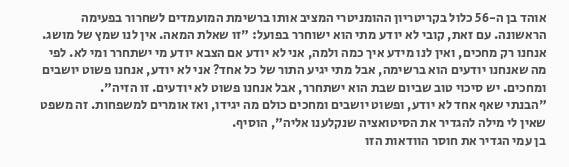אוהד בן ה-56 כלול בקריטריון ההומניטרי המציב אותו ברשימת המועמדים לשחרור בפעימה הראשונה. עם זאת, קובי לא יודע מתי הוא ישוחרר בפועל: "זו שאלת המאה. אין לנו שמץ של מושג. אנחנו רק מחכים, ואין לנו מידע איך כמה ולמה, אני לא יודע אם הצבא יודע מי ישתחרר ומי לא. לפי מה שאנחנו יודעים הוא ברשימה, אבל מתי יגיע התור של כל אחד? אני לא יודע, אנחנו פשוט יושבים ומחכים. יש סיכוי טוב שביום שבת הוא ישתחרר, אבל אנחנו פשוט לא יודעים. זו הזיה".
"הבנתי שאף אחד לא יודע, ופשוט יושבים ומחכים כולם מה יגידו, ואז אומרים למשפחות. זה משפט שאין לי מילה להגדיר את הסיטואציה שנקלענו אליה", הוסיף.
בן עמי הגדיר את חוסר הוודאות הזו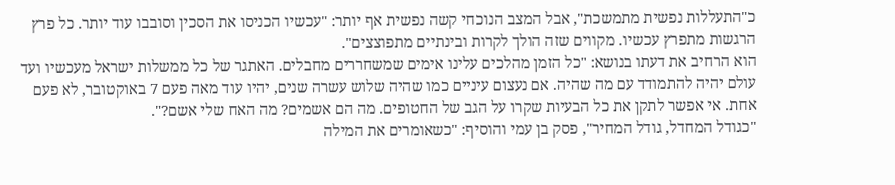כ"התעללות נפשית מתמשכת", אבל המצב הנוכחי קשה נפשית אף יותר: "עכשיו הכניסו את הסכין וסובבו עוד יותר. כל פרץ הרגשות מתפרץ עכשיו. מקווים שזה הולך לקרות ובינתיים מתפוצצים".
הוא הרחיב את דעתו בנושא: "כל הזמן מהלכים עלינו אימים שמשחררים מחבלים. האתגר של כל ממשלות ישראל מעכשיו ועד עולם יהיה להתמודד עם מה שהיה. אם נעצום עיניים כמו שהיה שלוש עשרה שנים, יהיו עוד מאה פעם 7 באוקטובר, לא פעם אחת. אי אפשר לתקן את כל הבעיות שקרו על הגב של החטופים. מה הם אשמים? מה האח שלי אשם?".
"כגודל המחדל, גודל המחיר", פסק בן עמי והוסיף: "כשאומרים את המילה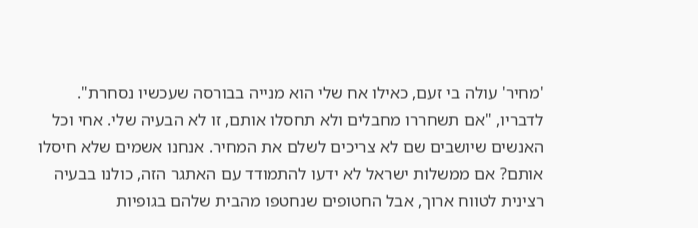'מחיר' עולה בי זעם, כאילו אח שלי הוא מנייה בבורסה שעכשיו נסחרת".
לדבריו, "אם תשחררו מחבלים ולא תחסלו אותם, זו לא הבעיה שלי. אחי וכל האנשים שיושבים שם לא צריכים לשלם את המחיר. אנחנו אשמים שלא חיסלו אותם? אם ממשלות ישראל לא ידעו להתמודד עם האתגר הזה, כולנו בבעיה רצינית לטווח ארוך, אבל החטופים שנחטפו מהבית שלהם בגופיות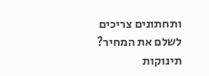ותחתונים צריכים לשלם את המחיר? תינוקות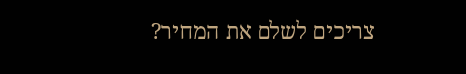צריכים לשלם את המחיר?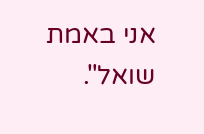אני באמת שואל".